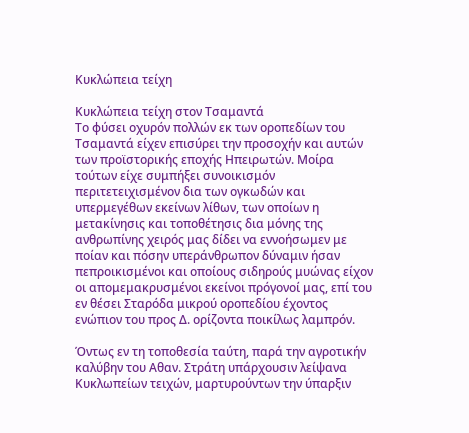Κυκλώπεια τείχη

Κυκλώπεια τείχη στον Τσαμαντά
Το φύσει οχυρόν πολλών εκ των οροπεδίων του Τσαμαντά είχεν επισύρει την προσοχήν και αυτών των προϊστορικής εποχής Ηπειρωτών. Μοίρα τούτων είχε συμπήξει συνοικισμόν περιτετειχισμένον δια των ογκωδών και υπερμεγέθων εκείνων λίθων, των οποίων η μετακίνησις και τοποθέτησις δια μόνης της ανθρωπίνης χειρός μας δίδει να εννοήσωμεν με ποίαν και πόσην υπεράνθρωπον δύναμιν ήσαν πεπροικισμένοι και οποίους σιδηρούς μυώνας είχον οι απομεμακρυσμένοι εκείνοι πρόγονοί μας, επί του εν θέσει Σταρόδα μικρού οροπεδίου έχοντος ενώπιον του προς Δ. ορίζοντα ποικίλως λαμπρόν.

Όντως εν τη τοποθεσία ταύτη, παρά την αγροτικήν καλύβην του Αθαν. Στράτη υπάρχουσιν λείψανα Κυκλωπείων τειχών, μαρτυρούντων την ύπαρξιν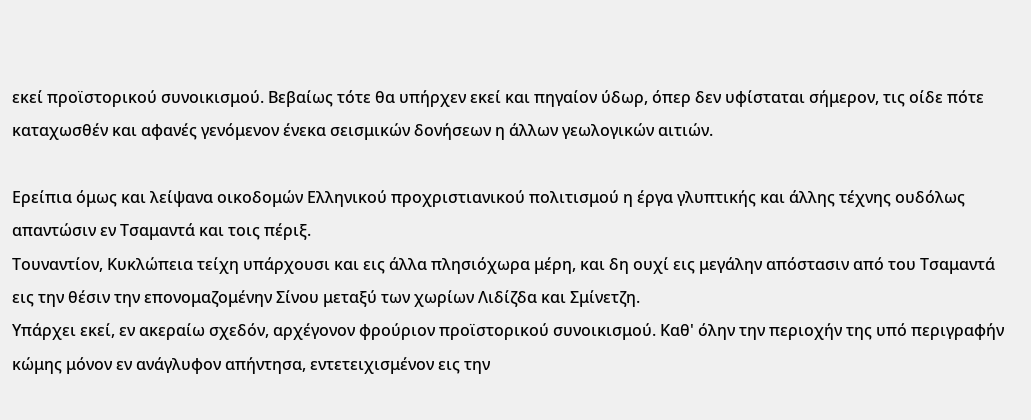εκεί προϊστορικού συνοικισμού. Βεβαίως τότε θα υπήρχεν εκεί και πηγαίον ύδωρ, όπερ δεν υφίσταται σήμερον, τις οίδε πότε καταχωσθέν και αφανές γενόμενον ένεκα σεισμικών δονήσεων η άλλων γεωλογικών αιτιών.

Ερείπια όμως και λείψανα οικοδομών Ελληνικού προχριστιανικού πολιτισμού η έργα γλυπτικής και άλλης τέχνης ουδόλως απαντώσιν εν Τσαμαντά και τοις πέριξ.
Τουναντίον, Κυκλώπεια τείχη υπάρχουσι και εις άλλα πλησιόχωρα μέρη, και δη ουχί εις μεγάλην απόστασιν από του Τσαμαντά εις την θέσιν την επονομαζομένην Σίνου μεταξύ των χωρίων Λιδίζδα και Σμίνετζη.
Υπάρχει εκεί, εν ακεραίω σχεδόν, αρχέγονον φρούριον προϊστορικού συνοικισμού. Καθ' όλην την περιοχήν της υπό περιγραφήν κώμης μόνον εν ανάγλυφον απήντησα, εντετειχισμένον εις την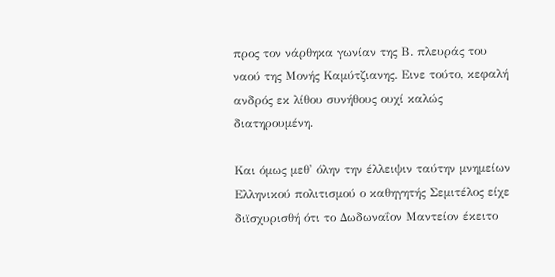προς τον νάρθηκα γωνίαν της Β. πλευράς του ναού της Μονής Καμύτζιανης. Εινε τούτο, κεφαλή ανδρός εκ λίθου συνήθους ουχί καλώς διατηρουμένη.

Και όμως μεθ' όλην την έλλειψιν ταύτην μνημείων Ελληνικού πολιτισμού ο καθηγητής Σεμιτέλος είχε διϊσχυρισθή ότι το Δωδωναΐον Μαντείον έκειτο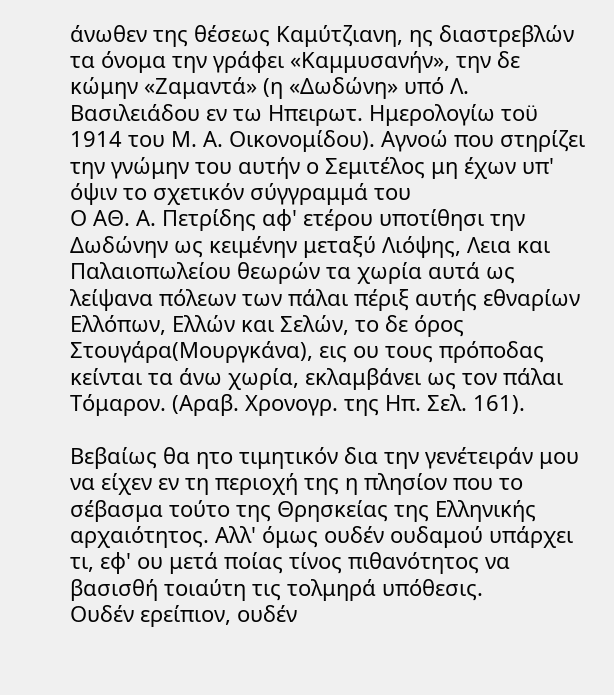άνωθεν της θέσεως Καμύτζιανη, ης διαστρεβλών τα όνομα την γράφει «Καμμυσανήν», την δε κώμην «Ζαμαντά» (η «Δωδώνη» υπό Λ. Βασιλειάδου εν τω Ηπειρωτ. Ημερολογίω τοϋ 1914 του Μ. Α. Οικονομίδου). Αγνοώ που στηρίζει την γνώμην του αυτήν ο Σεμιτέλος μη έχων υπ' όψιν το σχετικόν σύγγραμμά του
Ο ΑΘ. Α. Πετρίδης αφ' ετέρου υποτίθησι την Δωδώνην ως κειμένην μεταξύ Λιόψης, Λεια και Παλαιοπωλείου θεωρών τα χωρία αυτά ως λείψανα πόλεων των πάλαι πέριξ αυτής εθναρίων Ελλόπων, Ελλών και Σελών, το δε όρος Στουγάρα(Μουργκάνα), εις ου τους πρόποδας κείνται τα άνω χωρία, εκλαμβάνει ως τον πάλαι Τόμαρον. (Αραβ. Χρονογρ. της Ηπ. Σελ. 161).

Βεβαίως θα ητο τιμητικόν δια την γενέτειράν μου να είχεν εν τη περιοχή της η πλησίον που το σέβασμα τούτο της Θρησκείας της Ελληνικής αρχαιότητος. Αλλ' όμως ουδέν ουδαμού υπάρχει τι, εφ' ου μετά ποίας τίνος πιθανότητος να βασισθή τοιαύτη τις τολμηρά υπόθεσις.
Ουδέν ερείπιον, ουδέν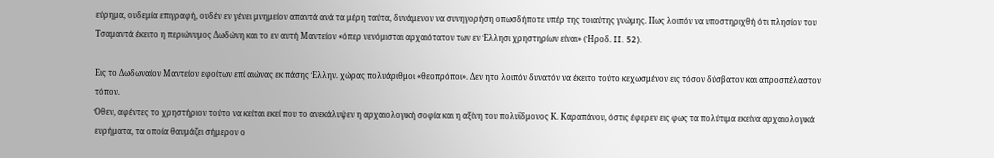εύρημα, ουδεμία επιγραφή, ουδέν εν γένει μνημείον απαντά ανά τα μέρη ταύτα, δυνάμενον να συνηγορήση οπωσδήποτε υπέρ της τοιαύτης γνώμης. Πως λοιπόν να υποστηριχθή ότι πλησίον του Τσαμαντά έκειτο η περιώνυμος Δωδώνη και το εν αυτή Μαντείον «όπερ νενόμισται αρχαιότατον των εν Έλλησι χρηστηρίων είναι» (Ήροδ. II. 52).

Εις το Δωδωναίον Μαντείον εφοίτων επί αιώνας εκ πάσης Έλλην. χώρας πολυάριθμοι «θεοπρόποι». Δεν ητο λοιπόν δυνατόν να έκειτο τούτο κεχωσμένον εις τόσον δύσβατον και απροσπέλαστον τόπον.
Όθεν, αφέντες το χρηστήριον τούτο να κείται εκεί που το ανεκάλυψεν η αρχαιολογική σοφία και η αξίνη του πολυΐδμονος Κ. Καραπάνου, όστις έφερεν εις φως τα πολύτιμα εκείνα αρχαιολογικά ευρήματα, τα οποία θαυμάζει σήμερον ο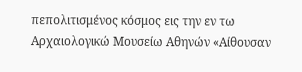πεπολιτισμένος κόσμος εις την εν τω Αρχαιολογικώ Μουσείω Αθηνών «Αίθουσαν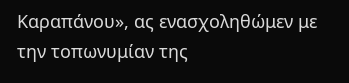Καραπάνου», ας ενασχοληθώμεν με την τοπωνυμίαν της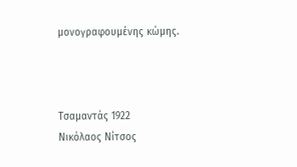μονογραφουμένης κώμης.



Τσαμαντάς 1922
Νικόλαος Νίτσος